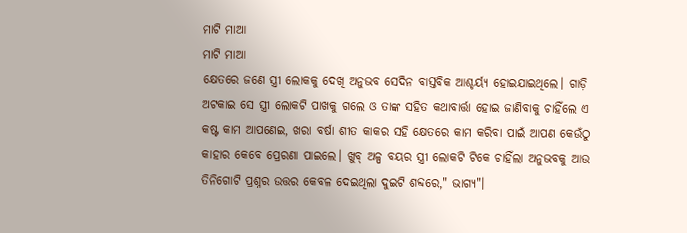ମାଟି ମାଆ
ମାଟି ମାଆ
କ୍ଷେତରେ ଜଣେ ସ୍ତ୍ରୀ ଲୋକକୁ ଦେଖି ଅନୁଭବ ସେଦିନ ବାସ୍ତବିକ ଆଶ୍ଚର୍ୟ୍ଯ ହୋଇଯାଇଥିଲେ। ଗାଡ଼ି ଅଟକାଇ ସେ ସ୍ତ୍ରୀ ଲୋକଟି ପାଖକୁ ଗଲେ ଓ ତାଙ୍କ ସହିତ କଥାବାର୍ତ୍ତା ହୋଇ ଜାଣିବାକୁ ଚାହିଁଲେ ଏ କଷ୍ଟ କାମ ଆପଣେଇ, ଖରା ବର୍ଷା ଶୀତ କାକର ସହି କ୍ଷେତରେ କାମ କରିବା ପାଇଁ ଆପଣ କେଉଁଠୁ କାହାର କେବେ ପ୍ରେରଣା ପାଇଲେ। ଖୁବ୍ ଅଳ୍ପ ବୟର ସ୍ତ୍ରୀ ଲୋକଟି ଟିକେ ଚାହିଁଲା ଅନୁଭବକୁ ଆଉ ତିନିଗୋଟି ପ୍ରଶ୍ନର ଉତ୍ତର କେବଳ ଦେଇଥିଲା ଦୁଇଟି ଶବ୍ଦରେ," ଭାଗ୍ୟ"।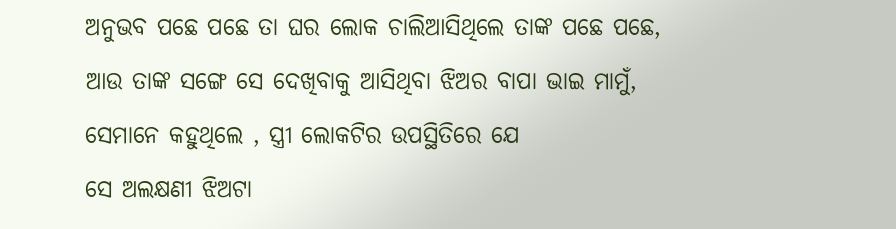ଅନୁଭବ ପଛେ ପଛେ ତା ଘର ଲୋକ ଚାଲିଆସିଥିଲେ ତାଙ୍କ ପଛେ ପଛେ, ଆଉ ତାଙ୍କ ସଙ୍ଗେ ସେ ଦେଖିବାକୁ ଆସିଥିବା ଝିଅର ବାପା ଭାଇ ମାମୁଁ, ସେମାନେ କହୁଥିଲେ , ସ୍ତ୍ରୀ ଲୋକଟିର ଉପସ୍ଥିତିରେ ଯେ
ସେ ଅଲକ୍ଷଣୀ ଝିଅଟା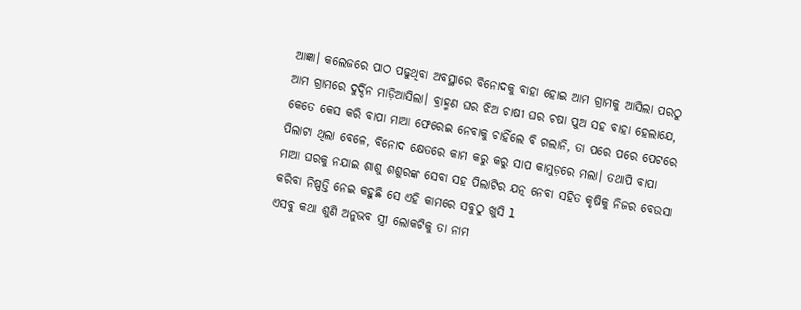ଆଜ୍ଞା। କଲେଜରେ ପାଠ ପଢୁଥିବା ଅବସ୍ଥାରେ ବିନୋଦକୁ ବାହା ହୋଇ ଆମ ଗ୍ରାମକୁ ଆସିଲା ପରଠୁ ଆମ ଗ୍ରାମରେ ଦୁର୍ଦ୍ଦିନ ମାଡ଼ିଆସିଲା। ବ୍ରାହ୍ମଣ ଘର ଝିଅ ଚାଷୀ ଘର ଚଷା ପୁଅ ସହ ବାହା ହେଲାଯେ, କେତେ କେସ କରି ବାପା ମାଆ ଫେରେଇ ନେବାକୁ ଚାହିଁଲେ ବି ଗଲାନି, ତା ପରେ ପରେ ପେଟରେ ପିଲାଟା ଥିଲା ବେଳେ, ବିନୋଦ କ୍ଷେତରେ କାମ କରୁ କରୁ ସାପ କାମୁଡ଼ରେ ମଲା। ତଥାପି ବାପା ମାଆ ଘରକୁ ନଯାଇ ଶାଶୁ ଶଶୁରଙ୍କ ସେବା ସହ ପିଲାଟିର ଯତ୍ନ ନେବା ସହିତ କୃଷିକୁ ନିଜର ବେଉସା କରିବା ନିଷ୍ପତ୍ତି ନେଇ କହୁଛି ସେ ଏହି କାମରେ ସବୁଠୁ ଖୁସି l
ଏସବୁ କଥା ଶୁଣି ଅନୁଭବ ସ୍ତ୍ରୀ ଲୋକଟିକୁ ତା ନାମ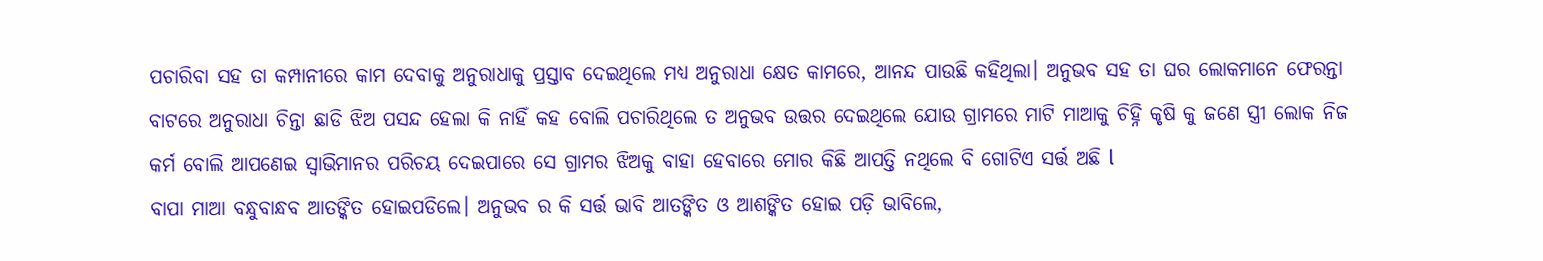ପଚାରିବା ସହ ତା କମ୍ପାନୀରେ କାମ ଦେବାକୁ ଅନୁରାଧାକୁ ପ୍ରସ୍ତାବ ଦେଇଥିଲେ ମଧ୍ୟ ଅନୁରାଧା କ୍ଷେତ କାମରେ, ଆନନ୍ଦ ପାଉଛି କହିଥିଲା। ଅନୁଭବ ସହ ତା ଘର ଲୋକମାନେ ଫେରନ୍ତା ବାଟରେ ଅନୁରାଧା ଚିନ୍ତା ଛାଡି ଝିଅ ପସନ୍ଦ ହେଲା କି ନାହିଁ କହ ବୋଲି ପଚାରିଥିଲେ ତ ଅନୁଭବ ଉତ୍ତର ଦେଇଥିଲେ ଯୋଉ ଗ୍ରାମରେ ମାଟି ମାଆକୁ ଚିହ୍ନି କୃଷି କୁ ଜଣେ ସ୍ତ୍ରୀ ଲୋକ ନିଜ କର୍ମ ବୋଲି ଆପଣେଇ ସ୍ୱାଭିମାନର ପରିଚୟ ଦେଇପାରେ ସେ ଗ୍ରାମର ଝିଅକୁ ବାହା ହେବାରେ ମୋର କିଛି ଆପତ୍ତି ନଥିଲେ ବି ଗୋଟିଏ ସର୍ତ୍ତ ଅଛି l
ବାପା ମାଆ ବନ୍ଧୁବାନ୍ଧବ ଆତଙ୍କିତ ହୋଇପଡିଲେ। ଅନୁଭବ ର କି ସର୍ତ୍ତ ଭାବି ଆତଙ୍କିତ ଓ ଆଶଙ୍କିତ ହୋଇ ପଡ଼ି ଭାବିଲେ,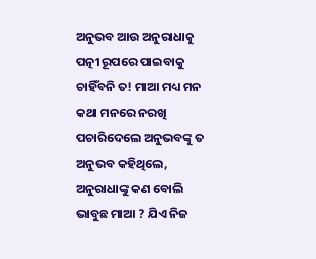ଅନୁଭବ ଆଉ ଅନୁରାଧାକୁ ପତ୍ନୀ ରୂପରେ ପାଇବାକୁ ଚାହିଁବନି ତ! ମାଆ ମଧ୍ୟ ମନ କଥା ମନରେ ନରଖି ପଚାରିଦେଲେ ଅନୁଭବଙ୍କୁ ତ ଅନୁଭବ କହିଥିଲେ, ଅନୁରାଧାଙ୍କୁ କଣ ବୋଲି ଭାବୁଛ ମାଆ ? ଯିଏ ନିଜ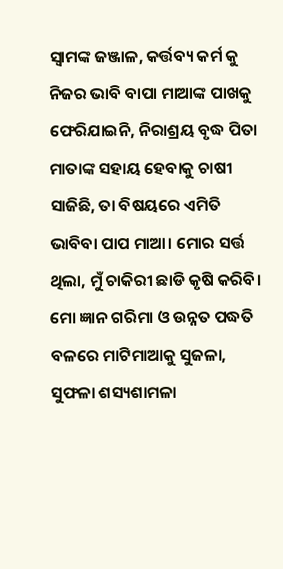ସ୍ଵାମଙ୍କ ଜଞ୍ଜାଳ, କର୍ତ୍ତବ୍ୟ କର୍ମ କୁ ନିଜର ଭାବି ବାପା ମାଆଙ୍କ ପାଖକୁ ଫେରିଯାଇନି, ନିରାଶ୍ରୟ ବୃଦ୍ଧ ପିତା ମାତାଙ୍କ ସହାୟ ହେବାକୁ ଚାଷୀ ସାଜିଛି, ତା ବିଷୟରେ ଏମିତି ଭାବିବା ପାପ ମାଆ। ମୋର ସର୍ତ୍ତ ଥିଲା, ମୁଁ ଚାକିରୀ ଛାଡି କୃଷି କରିବି। ମୋ ଜ୍ଞାନ ଗରିମା ଓ ଉନ୍ନତ ପଦ୍ଧତି ବଳରେ ମାଟିମାଆକୁ ସୁଜଳା, ସୁଫଳା ଶସ୍ୟଶାମଳା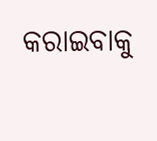କରାଇବାକୁ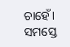ଚାହେଁ। ସମସ୍ତେ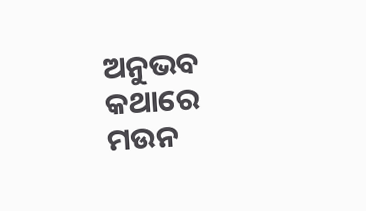ଅନୁଭବ କଥାରେ ମଉନ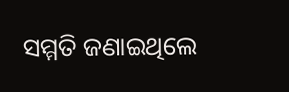ସମ୍ମତି ଜଣାଇଥିଲେ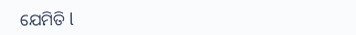ଯେମିତି l